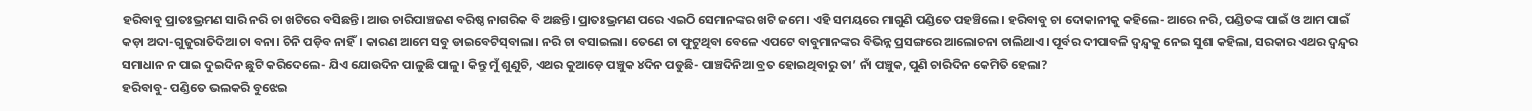ହରିବାବୁ ପ୍ରାତଃଭ୍ରମଣ ସାରି ନରି ଚା ଖଟିରେ ବସିଛନ୍ତି। ଆଉ ଚାରିପାଞ୍ଚଜଣ ବରିଷ୍ଠ ନାଗରିକ ବି ଅଛନ୍ତି। ପ୍ରାତଃଭ୍ରମଣ ପରେ ଏଇଠି ସେମାନଙ୍କର ଖଟି ଜମେ। ଏହି ସମୟରେ ମାଗୁଣି ପଣ୍ଡିତେ ପହଞ୍ଚିଲେ। ହରିବାବୁ ଚା ଦୋକାନୀକୁ କହିଲେ- ଆରେ ନରି, ପଣ୍ଡିତଙ୍କ ପାଇଁ ଓ ଆମ ପାଇଁ କଡ଼ା ଅଦା-ଗୁଜୁରାତିଦିଆ ଚା ବନା। ଚିନି ପଡ଼ିବ ନାହିଁ। କାରଣ ଆମେ ସବୁ ଡାଇବେଟିସ୍‌ବାଲା। ନରି ଚା ବସାଇଲା। ତେଣେ ଚା ଫୁଟୁଥିବା ବେଳେ ଏପଟେ ବାବୁମାନଙ୍କର ବିଭିନ୍ନ ପ୍ରସଙ୍ଗରେ ଆଲୋଚନା ଚାଲିଥାଏ। ପୂର୍ବର ଦୀପାବଳି ଦ୍ବନ୍ଦ୍ବକୁ ନେଇ ସୁଶା କହିଲା, ସରକାର ଏଥର ଦ୍ବନ୍ଦ୍ବର ସମାଧାନ ନ ପାଇ ଦୁଇଦିନ ଛୁଟି କରିଦେଲେ- ଯିଏ ଯୋଉଦିନ ପାଳୁଛି ପାଳୁ। କିନ୍ତୁ ମୁଁ ଶୁଣୁଚି, ଏଥର କୁଆଡ଼େ ପଞ୍ଚୁକ ୪ଦିନ ପଡୁଛି- ପାଞ୍ଚଦିନିଆ ବ୍ରତ ହୋଇଥିବାରୁ ତା’ ନାଁ ପଞ୍ଚୁକ, ପୁଣି ଚାରିଦିନ କେମିତି ହେଲା?
ହରିବାବୁ- ପଣ୍ଡିତେ ଭଲକରି ବୁଝେଇ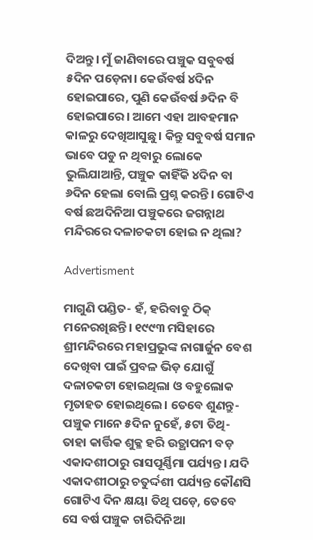ଦିଅନ୍ତୁ। ମୁଁ ଜାଣିବାରେ ପଞ୍ଚୁକ ସବୁବର୍ଷ ୫ଦିନ ପଡ଼େନା। କେଉଁବର୍ଷ ୪ଦିନ ହୋଇପାରେ, ପୁଣି କେଉଁବର୍ଷ ୬ଦିନ ବି ହୋଇପାରେ। ଆମେ ଏହା ଆବହମାନ କାଳରୁ ଦେଖିଆସୁଛୁ। କିନ୍ତୁ ସବୁବର୍ଷ ସମାନ ଭାବେ ପଡୁ ନ ଥିବାରୁ ଲୋକେ ଭୁଲିଯାଆନ୍ତି, ପଞ୍ଚୁକ କାହିଁକି ୪ଦିନ ବା ୬ଦିନ ହେଲା ବୋଲି ପ୍ରଶ୍ନ କରନ୍ତି। ଗୋଟିଏ ବର୍ଷ ଛଅଦିନିଆ ପଞ୍ଚୁକରେ ଜଗନ୍ନାଥ ମନ୍ଦିରରେ ଦଳାଚକଟା ହୋଇ ନ ଥିଲା?

Advertisment

ମାଗୁଣି ପଣ୍ଡିତ- ହଁ, ହରିବାବୁ ଠିକ୍ ମନେରଖିଛନ୍ତି। ୧୯୯୩ ମସିହାରେ ଶ୍ରୀମନ୍ଦିରରେ ମହାପ୍ରଭୁଙ୍କ ନାଗାର୍ଜୁନ ବେଶ ଦେଖିବା ପାଇଁ ପ୍ରବଳ ଭିଡ଼ ଯୋଗୁଁ ଦଳାଚକଟା ହୋଇଥିଲା ଓ ବହୁଲୋକ ମୃତାହତ ହୋଇଥିଲେ। ତେବେ ଶୁଣନ୍ତୁ- ପଞ୍ଚୁକ ମାନେ ୫ଦିନ ନୁହେଁ, ୫ଟା ତିଥି- ତାହା କାର୍ତ୍ତିକ ଶୁକ୍ଳ ହରି ଉତ୍ଥାପନୀ ବଡ଼ ଏକାଦଶୀଠାରୁ ରାସପୂର୍ଣ୍ଣିମା ପର୍ଯ୍ୟନ୍ତ। ଯଦି ଏକାଦଶୀଠାରୁ ଚତୁର୍ଦ୍ଦଶୀ ପର୍ଯ୍ୟନ୍ତ କୌଣସି ଗୋଟିଏ ଦିନ କ୍ଷୟା ତିଥି ପଡ଼େ, ତେବେ ସେ ବର୍ଷ ପଞ୍ଚୁକ ଚାରିଦିନିଆ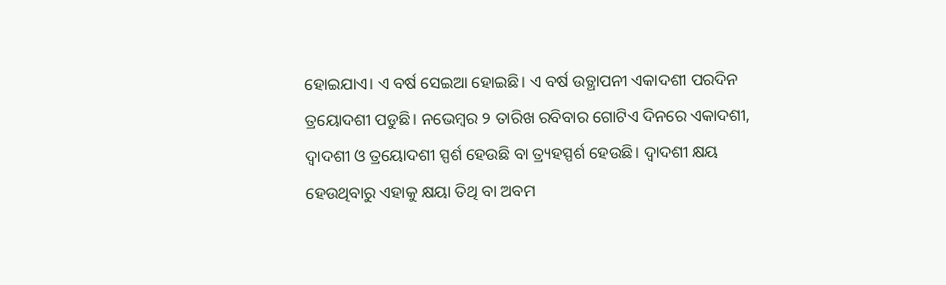ହୋଇଯାଏ। ଏ ବର୍ଷ ସେଇଆ ହୋଇଛି। ଏ ବର୍ଷ ଉତ୍ଥାପନୀ ଏକାଦଶୀ ପରଦିନ ତ୍ରୟୋଦଶୀ ପଡୁଛି। ନଭେମ୍ବର ୨ ତାରିଖ ରବିବାର ଗୋଟିଏ ଦିନରେ ଏକାଦଶୀ, ଦ୍ବାଦଶୀ ଓ ତ୍ରୟୋଦଶୀ ସ୍ପର୍ଶ ହେଉଛି ବା ତ୍ର୍ୟହସ୍ପର୍ଶ ହେଉଛି। ଦ୍ବାଦଶୀ କ୍ଷୟ ହେଉଥିବାରୁ ଏହାକୁ କ୍ଷୟା ତିଥି ବା ଅବମ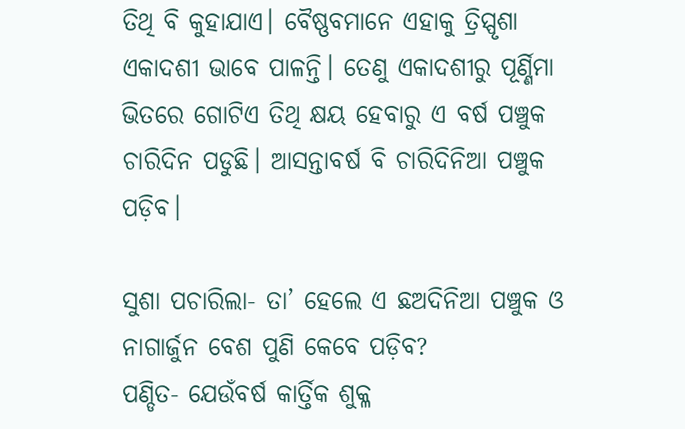ତିଥି ବି କୁହାଯାଏ। ବୈଷ୍ଣବମାନେ ଏହାକୁ ତ୍ରିସ୍ପୃଶା ଏକାଦଶୀ ଭାବେ ପାଳନ୍ତି। ତେଣୁ ଏକାଦଶୀରୁ ପୂର୍ଣ୍ଣିମା ଭିତରେ ଗୋଟିଏ ତିଥି କ୍ଷୟ ହେବାରୁ ଏ ବର୍ଷ ପଞ୍ଚୁକ ଚାରିଦିନ ପଡୁଛି। ଆସନ୍ତାବର୍ଷ ବି ଚାରିଦିନିଆ ପଞ୍ଚୁକ ପଡ଼ିବ।

ସୁଶା ପଚାରିଲା- ତା’ ହେଲେ ଏ ଛଅଦିନିଆ ପଞ୍ଚୁକ ଓ ନାଗାର୍ଜୁନ ବେଶ ପୁଣି କେବେ ପଡ଼ିବ?
ପଣ୍ଡିତ- ଯେଉଁବର୍ଷ କାର୍ତ୍ତିକ ଶୁକ୍ଳ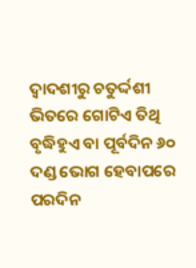ଦ୍ବାଦଶୀରୁ ଚତୁର୍ଦ୍ଦଶୀ ଭିତରେ ଗୋଟିଏ ତିଥି ବୃଦ୍ଧିହୁଏ ବା ପୂର୍ବଦିନ ୬୦ ଦଣ୍ଡ ଭୋଗ ହେବାପରେ ପରଦିନ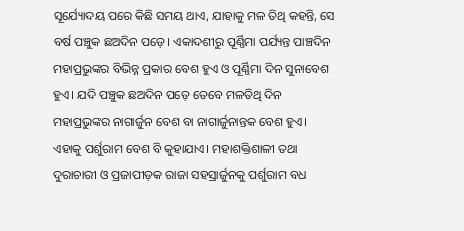ସୂର୍ଯ୍ୟୋଦୟ ପରେ କିଛି ସମୟ ଥାଏ, ଯାହାକୁ ମଳ ତିଥି କହନ୍ତି, ସେ ବର୍ଷ ପଞ୍ଚୁକ ଛଅଦିନ ପଡ଼େ। ଏକାଦଶୀରୁ ପୂର୍ଣ୍ଣିମା ପର୍ଯ୍ୟନ୍ତ ପାଞ୍ଚଦିନ ମହାପ୍ରଭୁଙ୍କର ବିଭିନ୍ନ ପ୍ରକାର ବେଶ ହୁଏ ଓ ପୂର୍ଣ୍ଣିମା ଦିନ ସୁନାବେଶ ହୁଏ। ଯଦି ପଞ୍ଚୁକ ଛଅଦିନ ପଡ଼େ ତେବେ ମଳତିଥି ଦିନ ମହାପ୍ରଭୁଙ୍କର ନାଗାର୍ଜୁନ ବେଶ ବା ନାଗାର୍ଜୁନାନ୍ତକ ବେଶ ହୁଏ। ଏହାକୁ ପର୍ଶୁରାମ ବେଶ ବି କୁହାଯାଏ। ମହାଶକ୍ତିଶାଳୀ ତଥା ଦୁରାଚାରୀ ଓ ପ୍ରଜାପୀଡ଼କ ରାଜା ସହସ୍ରାର୍ଜୁନକୁ ପର୍ଶୁରାମ ବଧ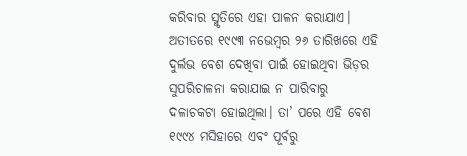କରିବାର ସ୍ମୃତିରେ ଏହା ପାଳନ କରାଯାଏ। ଅତୀତରେ ୧୯୯୩ ନଭେମ୍ବର ୨୬ ତାରିଖରେ ଏହି ଦୁର୍ଲଭ ବେଶ ଦେଖିବା ପାଇଁ ହୋଇଥିବା ଭିଡ଼ର ସୁପରିଚାଳନା କରାଯାଇ ନ ପାରିବାରୁ ଦଳାଚକଟା ହୋଇଥିଲା। ତା’ ପରେ ଏହି ବେଶ ୧୯୯୪ ମସିହାରେ ଏବଂ ପୂର୍ବରୁ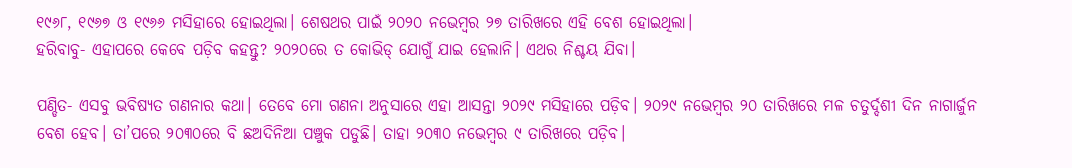୧୯୬୮, ୧୯୬୭ ଓ ୧୯୬୬ ମସିହାରେ ହୋଇଥିଲା। ଶେଷଥର ପାଇଁ ୨୦୨୦ ନଭେମ୍ବର ୨୭ ତାରିଖରେ ଏହି ବେଶ ହୋଇଥିଲା।
ହରିବାବୁ- ଏହାପରେ କେବେ ପଡ଼ିବ କହନ୍ତୁ? ୨୦୨୦ରେ ତ କୋଭିଡ୍‌ ଯୋଗୁଁ ଯାଇ ହେଲାନି। ଏଥର ନିଶ୍ଚୟ ଯିବା।

ପଣ୍ଡିତ- ଏସବୁ ଭବିଷ୍ୟତ ଗଣନାର କଥା। ତେବେ ମୋ ଗଣନା ଅନୁସାରେ ଏହା ଆସନ୍ତା ୨୦୨୯ ମସିହାରେ ପଡ଼ିବ। ୨୦୨୯ ନଭେମ୍ବର ୨୦ ତାରିଖରେ ମଳ ଚତୁର୍ଦ୍ଦଶୀ ଦିନ ନାଗାର୍ଜୁନ ବେଶ ହେବ। ତା’ପରେ ୨୦୩୦ରେ ବି ଛଅଦିନିଆ ପଞ୍ଚୁକ ପଡୁଛି। ତାହା ୨୦୩୦ ‌ନଭେମ୍ବର ୯ ତାରିଖରେ ପଡ଼ିବ।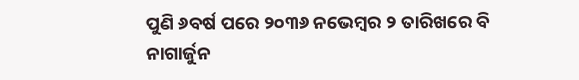ପୁଣି ୬ବର୍ଷ ପରେ ୨୦୩୬ ନଭେମ୍ବର ୨ ତାରିଖରେ ବି ନାଗାର୍ଜୁନ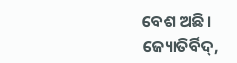ବେଶ ଅଛି।
ଜ୍ୟୋତିର୍ବିଦ୍,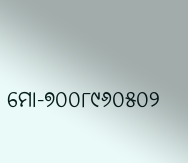ମୋ-୭୦୦୮୯୬୦୫୦୨